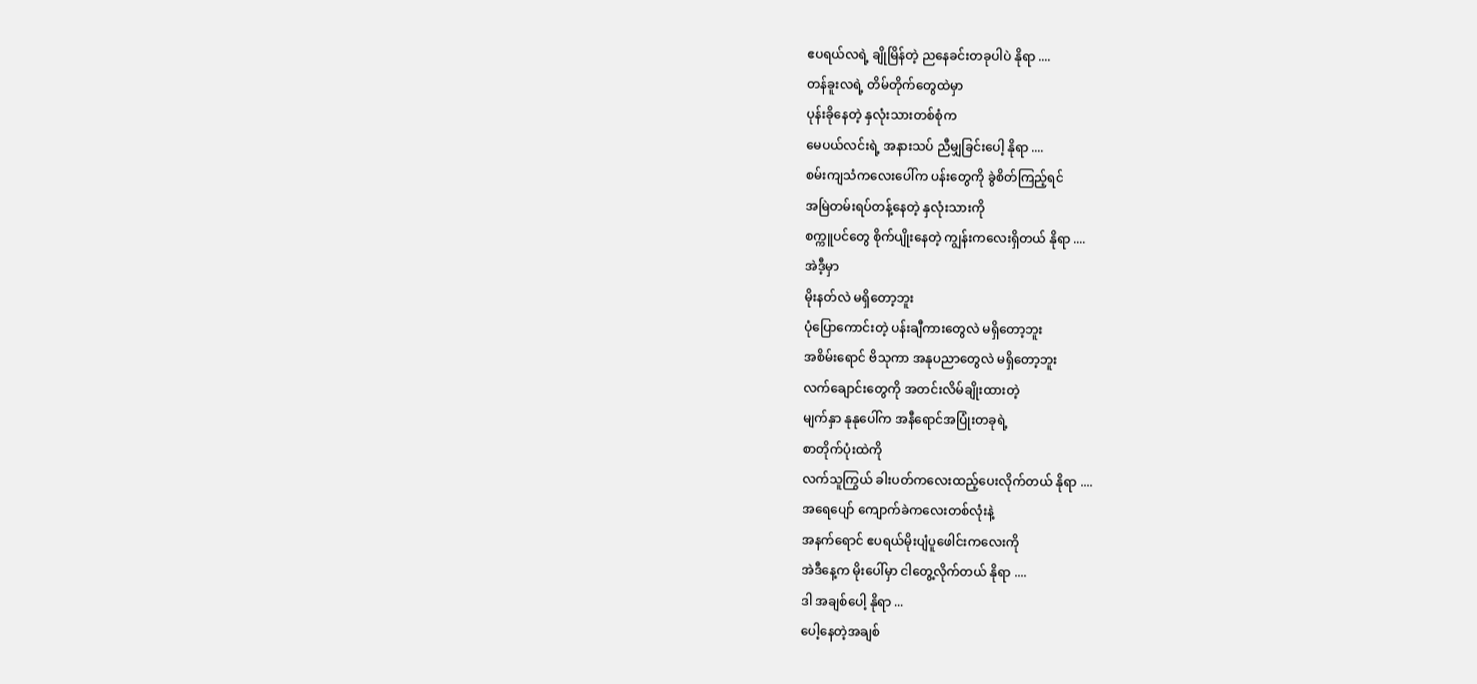ဧပရယ်လရဲ့ ချိုမြိန်တဲ့ ညနေခင်းတခုပါပဲ နိုရာ ....
တန်ခူးလရဲ့ တိမ်တိုက်တွေထဲမှာ
ပုန်းခိုနေတဲ့ နှလုံးသားတစ်စုံက
မေပယ်လင်းရဲ့ အနားသပ် ညီမျှခြင်းပေါ့ နိုရာ ....
စမ်းကျသံကလေးပေါ်က ပန်းတွေကို ခွဲစိတ်ကြည့်ရင်
အမြဲတမ်းရပ်တန့်နေတဲ့ နှလုံးသားကို
စက္ကူပင်တွေ စိုက်ပျိုးနေတဲ့ ကျွန်းကလေးရှိတယ် နိုရာ ....
အဲဒီ့မှာ
မိုးနတ်လဲ မရှိတော့ဘူး
ပုံပြောကောင်းတဲ့ ပန်းချီကားတွေလဲ မရှိတော့ဘူး
အစိမ်းရောင် ဗိသုကာ အနုပညာတွေလဲ မရှိတော့ဘူး
လက်ချောင်းတွေကို အတင်းလိမ်ချိုးထားတဲ့
မျက်နှာ နုနုပေါ်က အနီရောင်အပြုံးတခုရဲ့
စာတိုက်ပုံးထဲကို
လက်သူကြွယ် ခါးပတ်ကလေးထည့်ပေးလိုက်တယ် နိုရာ ....
အရေပျော် ကျောက်ခဲကလေးတစ်လုံးနဲ့
အနက်ရောင် ဧပရယ်မိုးပျံပူဖေါင်းကလေးကို
အဲဒီနေ့က မိုးပေါ်မှာ ငါတွေ့လိုက်တယ် နိုရာ ....
ဒါ အချစ်ပေါ့ နိုရာ ...
ပေါ့နေတဲ့အချစ်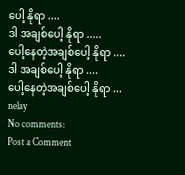ပေါ့ နိုရာ ....
ဒါ အချစ်ပေါ့ နိုရာ .....
ပေါ့နေတဲ့အချစ်ပေါ့ နိုရာ ....
ဒါ အချစ်ပေါ့ နိုရာ ....
ပေါ့နေတဲ့အချစ်ပေါ့ နိုရာ ...
nelay
No comments:
Post a Comment